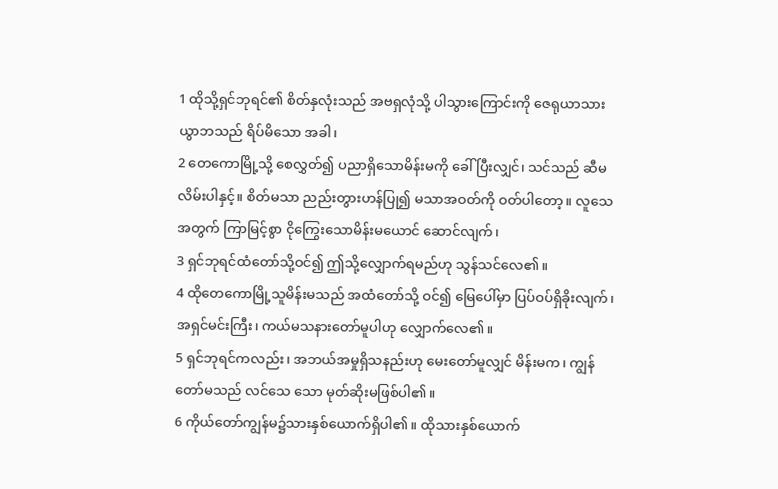1 ထိုသို့ရှင်ဘုရင်၏ စိတ်နှလုံးသည် အဗရှလုံသို့ ပါသွားကြောင်းကို ဇေရုယာသားယွာဘသည် ရိပ်မိသော အခါ၊
2 တေကောမြို့သို့ စေလွှတ်၍ ပညာရှိသောမိန်းမကို ခေါ်ပြီးလျှင်၊ သင်သည် ဆီမလိမ်းပါနှင့်။ စိတ်မသာ ညည်းတွားဟန်ပြု၍ မသာအဝတ်ကို ဝတ်ပါတော့။ လူသေအတွက် ကြာမြင့်စွာ ငိုကြွေးသောမိန်းမယောင် ဆောင်လျက်၊
3 ရှင်ဘုရင်ထံတော်သို့ဝင်၍ ဤသို့လျှောက်ရမည်ဟု သွန်သင်လေ၏။
4 ထိုတေကောမြို့သူမိန်းမသည် အထံတော်သို့ ဝင်၍ မြေပေါ်မှာ ပြပ်ဝပ်ရှိခိုးလျက်၊ အရှင်မင်းကြီး၊ ကယ်မသနားတော်မူပါဟု လျှောက်လေ၏။
5 ရှင်ဘုရင်ကလည်း၊ အဘယ်အမှုရှိသနည်းဟု မေးတော်မူလျှင် မိန်းမက၊ ကျွန်တော်မသည် လင်သေ သော မုတ်ဆိုးမဖြစ်ပါ၏။
6 ကိုယ်တော်ကျွန်မ၌သားနှစ်ယောက်ရှိပါ၏။ ထိုသားနှစ်ယောက်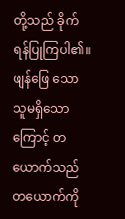တို့သည် ခိုက်ရန်ပြုကြပါ၏။ ဖျန်ဖြေ သောသူမရှိသောကြောင့် တယောက်သည် တယောက်ကို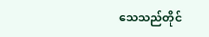သေသည်တိုင်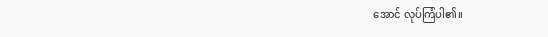အောင် လုပ်ကြံပါ၏။